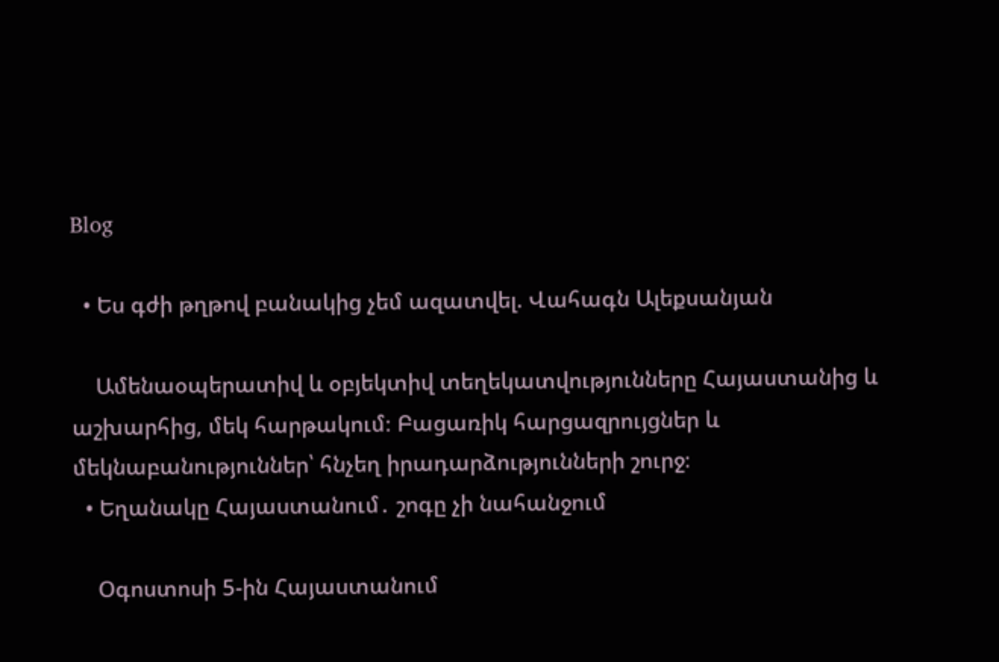Blog

  • Ես գժի թղթով բանակից չեմ ազատվել. Վահագն Ալեքսանյան

    Ամենաօպերատիվ և օբյեկտիվ տեղեկատվությունները Հայաստանից և աշխարհից, մեկ հարթակում։ Բացառիկ հարցազրույցներ և մեկնաբանություններ՝ հնչեղ իրադարձությունների շուրջ։
  • Եղանակը Հայաստանում․ շոգը չի նահանջում

    Օգոստոսի 5-ին Հայաստանում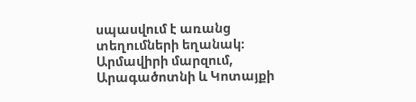սպասվում է առանց տեղումների եղանակ։ Արմավիրի մարզում, Արագածոտնի և Կոտայքի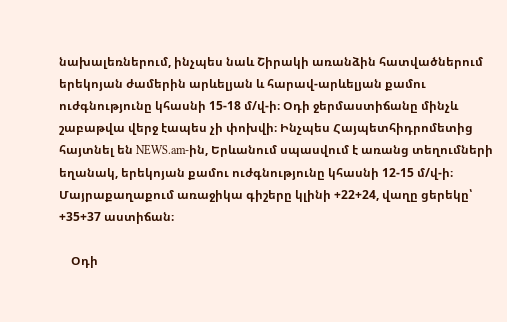նախալեռներում, ինչպես նաև Շիրակի առանձին հատվածներում երեկոյան ժամերին արևելյան և հարավ-արևելյան քամու ուժգնությունը կհասնի 15-18 մ/վ-ի։ Օդի ջերմաստիճանը մինչև շաբաթվա վերջ էապես չի փոխվի։ Ինչպես Հայպետհիդրոմետից հայտնել են NEWS.am-ին, Երևանում սպասվում է առանց տեղումների եղանակ, երեկոյան քամու ուժգնությունը կհասնի 12-15 մ/վ-ի։ Մայրաքաղաքում առաջիկա գիշերը կլինի +22+24, վաղը ցերեկը՝ +35+37 աստիճան։

    Օդի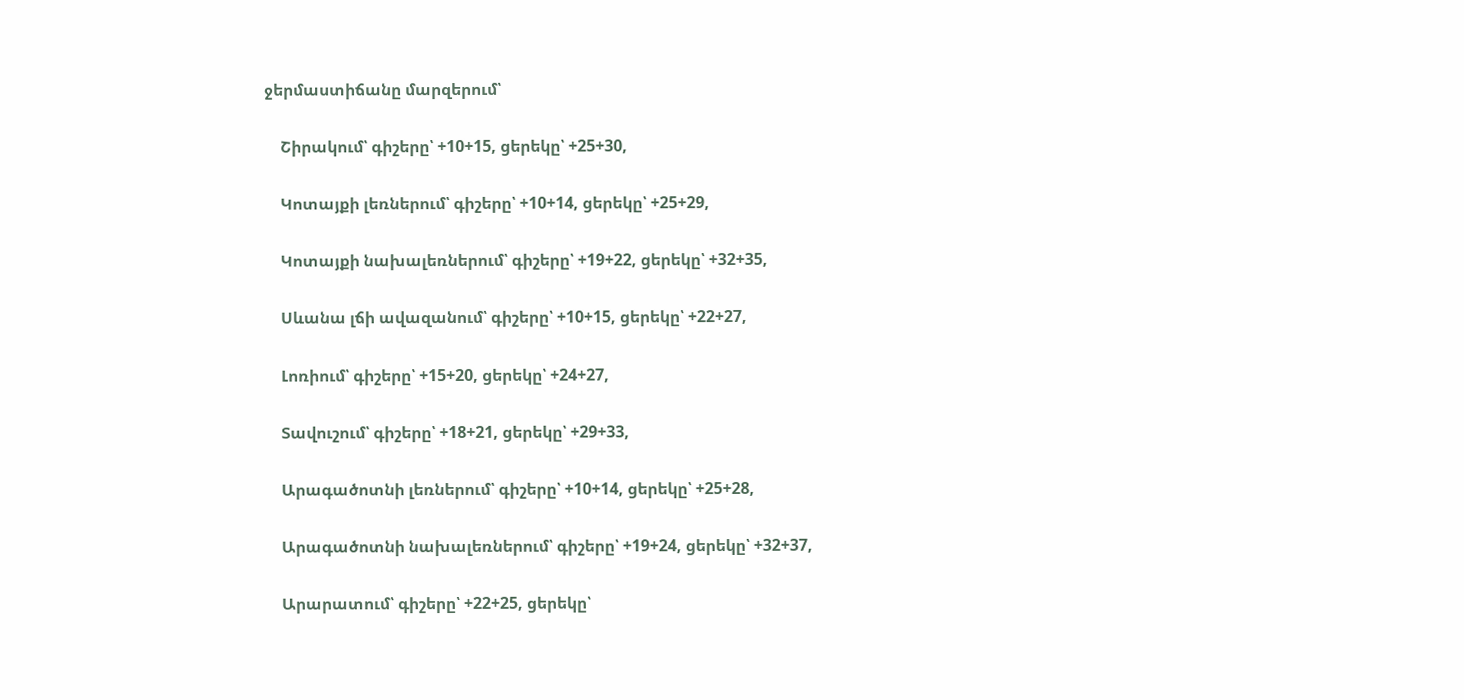ջերմաստիճանը մարզերում՝

    Շիրակում՝ գիշերը՝ +10+15, ցերեկը՝ +25+30,

    Կոտայքի լեռներում՝ գիշերը՝ +10+14, ցերեկը՝ +25+29,

    Կոտայքի նախալեռներում՝ գիշերը՝ +19+22, ցերեկը՝ +32+35,

    Սևանա լճի ավազանում՝ գիշերը՝ +10+15, ցերեկը՝ +22+27,

    Լոռիում՝ գիշերը՝ +15+20, ցերեկը՝ +24+27,

    Տավուշում՝ գիշերը՝ +18+21, ցերեկը՝ +29+33,

    Արագածոտնի լեռներում՝ գիշերը՝ +10+14, ցերեկը՝ +25+28,

    Արագածոտնի նախալեռներում՝ գիշերը՝ +19+24, ցերեկը՝ +32+37,

    Արարատում՝ գիշերը՝ +22+25, ցերեկը՝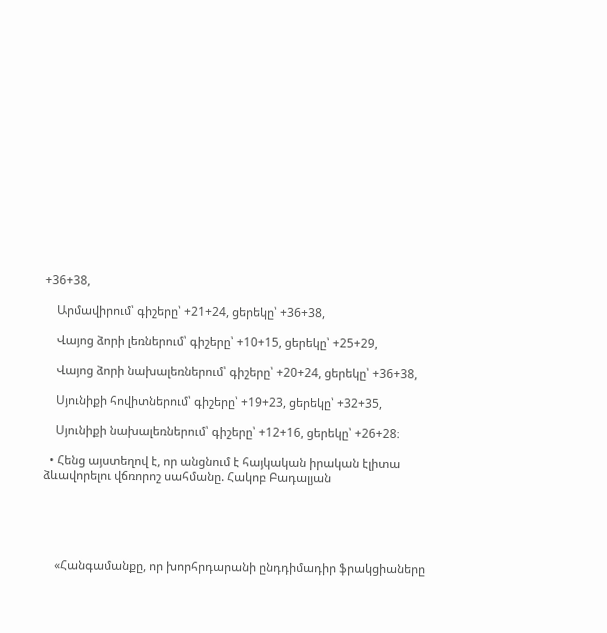+36+38,

    Արմավիրում՝ գիշերը՝ +21+24, ցերեկը՝ +36+38,

    Վայոց ձորի լեռներում՝ գիշերը՝ +10+15, ցերեկը՝ +25+29,

    Վայոց ձորի նախալեռներում՝ գիշերը՝ +20+24, ցերեկը՝ +36+38,

    Սյունիքի հովիտներում՝ գիշերը՝ +19+23, ցերեկը՝ +32+35,

    Սյունիքի նախալեռներում՝ գիշերը՝ +12+16, ցերեկը՝ +26+28։

  • Հենց այստեղով է, որ անցնում է հայկական իրական էլիտա ձևավորելու վճռորոշ սահմանը. Հակոբ Բադալյան





    «Հանգամանքը, որ խորհրդարանի ընդդիմադիր ֆրակցիաները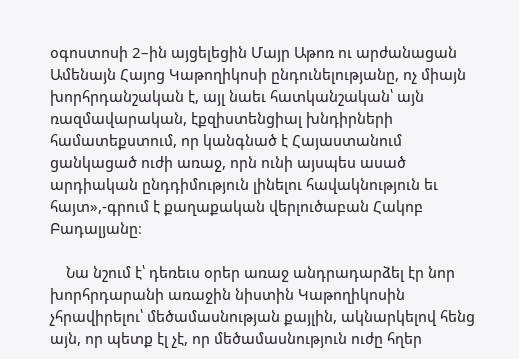օգոստոսի 2–ին այցելեցին Մայր Աթոռ ու արժանացան Ամենայն Հայոց Կաթողիկոսի ընդունելությանը, ոչ միայն խորհրդանշական է, այլ նաեւ հատկանշական՝ այն ռազմավարական, էքզիստենցիալ խնդիրների համատեքստում, որ կանգնած է Հայաստանում ցանկացած ուժի առաջ, որն ունի այսպես ասած արդիական ընդդիմություն լինելու հավակնություն եւ հայտ»,-գրում է քաղաքական վերլուծաբան Հակոբ Բադալյանը։

    Նա նշում է՝ դեռեւս օրեր առաջ անդրադարձել էր նոր խորհրդարանի առաջին նիստին Կաթողիկոսին չհրավիրելու՝ մեծամասնության քայլին, ակնարկելով հենց այն, որ պետք էլ չէ, որ մեծամասնություն ուժը հղեր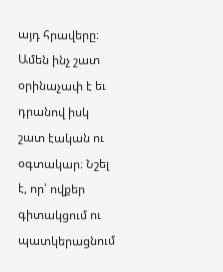այդ հրավերը։ Ամեն ինչ շատ օրինաչափ է եւ դրանով իսկ շատ էական ու օգտակար։ Նշել է, որ՝ ովքեր գիտակցում ու պատկերացնում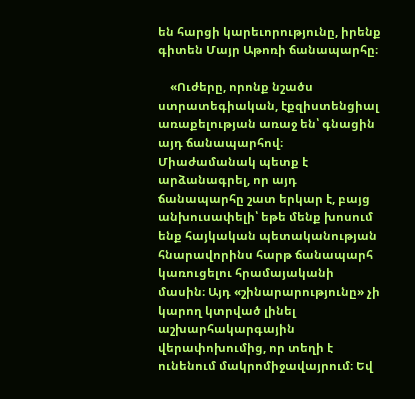են հարցի կարեւորությունը, իրենք գիտեն Մայր Աթոռի ճանապարհը։

    «Ուժերը, որոնք նշածս ստրատեգիական, էքզիստենցիալ առաքելության առաջ են՝ գնացին այդ ճանապարհով։ Միաժամանակ պետք է արձանագրել, որ այդ ճանապարհը շատ երկար է, բայց անխուսափելի՝ եթե մենք խոսում ենք հայկական պետականության հնարավորինս հարթ ճանապարհ կառուցելու հրամայականի մասին։ Այդ «շինարարությունը» չի կարող կտրված լինել աշխարհակարգային վերափոխումից, որ տեղի է ունենում մակրոմիջավայրում։ Եվ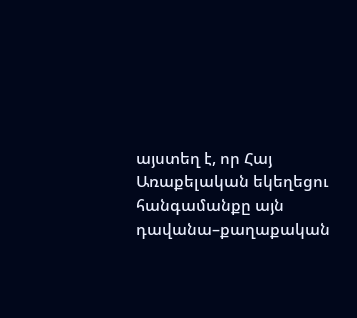այստեղ է, որ Հայ Առաքելական եկեղեցու հանգամանքը այն դավանա–քաղաքական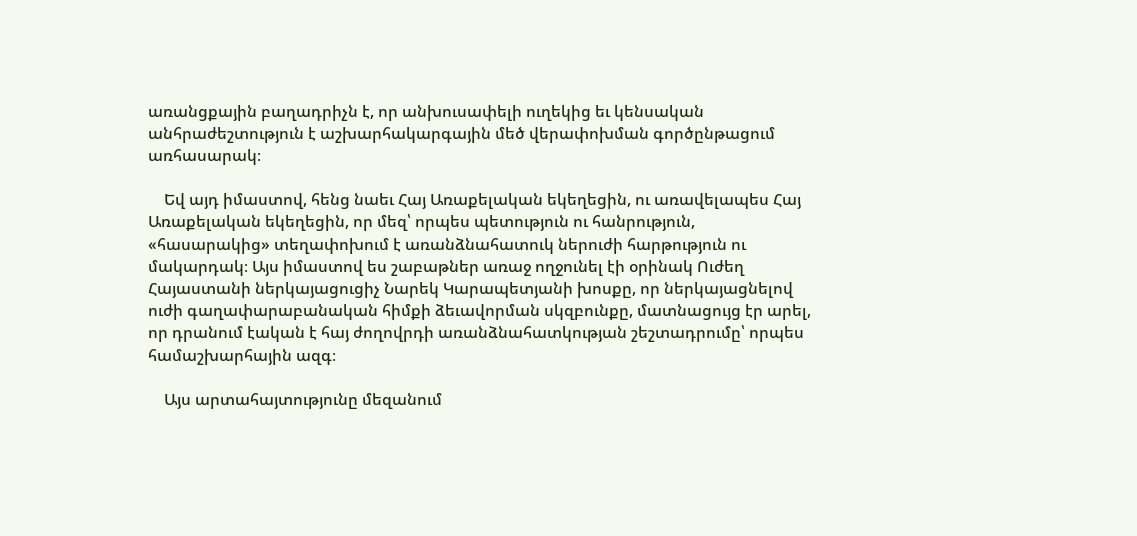առանցքային բաղադրիչն է, որ անխուսափելի ուղեկից եւ կենսական անհրաժեշտություն է աշխարհակարգային մեծ վերափոխման գործընթացում առհասարակ։

    Եվ այդ իմաստով, հենց նաեւ Հայ Առաքելական եկեղեցին, ու առավելապես Հայ Առաքելական եկեղեցին, որ մեզ՝ որպես պետություն ու հանրություն, «հասարակից» տեղափոխում է առանձնահատուկ ներուժի հարթություն ու մակարդակ։ Այս իմաստով ես շաբաթներ առաջ ողջունել էի օրինակ Ուժեղ Հայաստանի ներկայացուցիչ Նարեկ Կարապետյանի խոսքը, որ ներկայացնելով ուժի գաղափարաբանական հիմքի ձեւավորման սկզբունքը, մատնացույց էր արել, որ դրանում էական է հայ ժողովրդի առանձնահատկության շեշտադրումը՝ որպես համաշխարհային ազգ։

    Այս արտահայտությունը մեզանում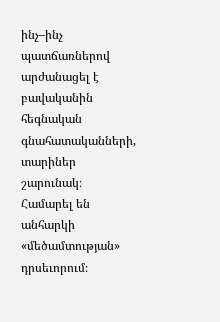ինչ–ինչ պատճառներով արժանացել է բավականին հեգնական գնահատականների, տարիներ շարունակ։ Համարել են անհարկի «մեծամտության» դրսեւորում։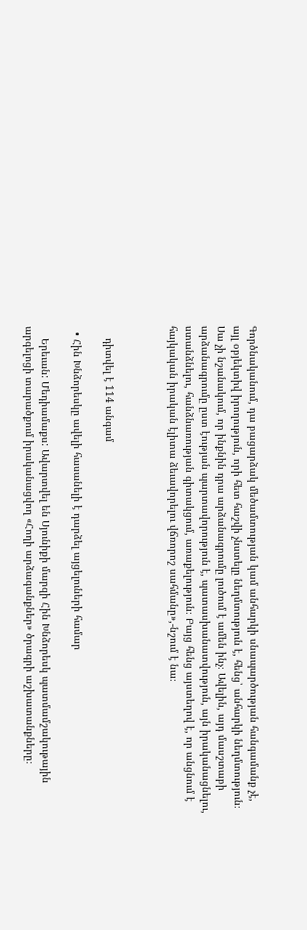Գործնականում, դա բացարձակ մեծամտության կամ անհարկի սնապարծության հանգամանք չէ, այլ օբյեկտիվ իրողություն, որի հետ հաշվի չնստելը նեղմտություն է, հենց՝ անհարկի նեղմտություն։ Սա չի նշանակում, որ ինքնին դրա արձանագրումը լուծում է ամեն ինչ։ Ավելին, այդ մասշտաբի արձանագրումը ըստ էության պարտավորություն է, պատասխանատվություն, այն իրականացնելու, ստանձնելու, հանձնառության գիտակցում, առաքելություն։ Բայց հենց այստեղով է, որ անցնում է հայկական իրական էլիտա ձեւավորելու վճռորոշ սահմանը»,-նշում է նա։



    դիտվել է 114 անգամ

  • Հին Խնձորեսկը ավելի հասանելի է դարձել այցելուների համար

    Երեւան: Մեդիամաքս: Ավարտվել են Սյունիքի մարզի Հին Խնձորեսկ պատմամշակութային արգելոցի տարածքում իրականացվող «Հողի արձագանքներ» ծրագրի աշխատանքները։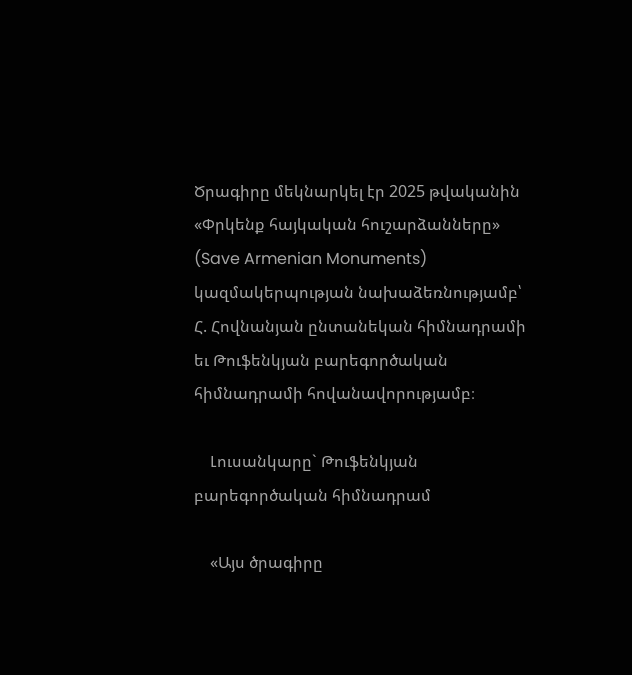Ծրագիրը մեկնարկել էր 2025 թվականին «Փրկենք հայկական հուշարձանները» (Save Armenian Monuments) կազմակերպության նախաձեռնությամբ՝ Հ. Հովնանյան ընտանեկան հիմնադրամի եւ Թուֆենկյան բարեգործական հիմնադրամի հովանավորությամբ։

    Լուսանկարը` Թուֆենկյան բարեգործական հիմնադրամ

    «Այս ծրագիրը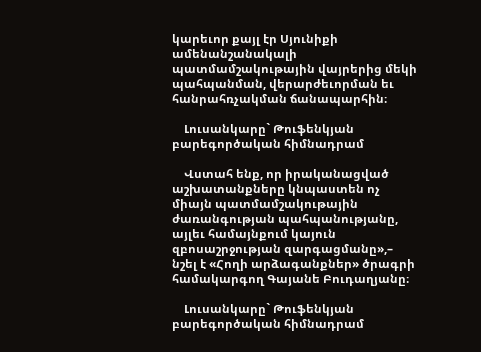կարեւոր քայլ էր Սյունիքի ամենանշանակալի պատմամշակութային վայրերից մեկի պահպանման, վերարժեւորման եւ հանրահռչակման ճանապարհին։

    Լուսանկարը` Թուֆենկյան բարեգործական հիմնադրամ

    Վստահ ենք, որ իրականացված աշխատանքները կնպաստեն ոչ միայն պատմամշակութային ժառանգության պահպանությանը, այլեւ համայնքում կայուն զբոսաշրջության զարգացմանը»,– նշել է «Հողի արձագանքներ» ծրագրի համակարգող Գայանե Բուդաղյանը։

    Լուսանկարը` Թուֆենկյան բարեգործական հիմնադրամ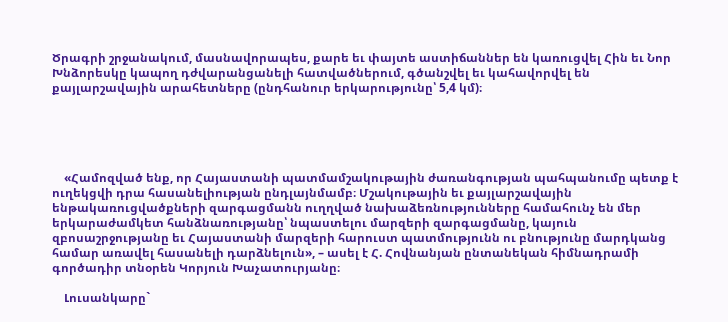Ծրագրի շրջանակում, մասնավորապես, քարե եւ փայտե աստիճաններ են կառուցվել Հին եւ Նոր Խնձորեսկը կապող դժվարանցանելի հատվածներում, գծանշվել եւ կահավորվել են քայլարշավային արահետները (ընդհանուր երկարությունը՝ 5,4 կմ)։





    «Համոզված ենք, որ Հայաստանի պատմամշակութային ժառանգության պահպանումը պետք է ուղեկցվի դրա հասանելիության ընդլայնմամբ։ Մշակութային եւ քայլարշավային ենթակառուցվածքների զարգացմանն ուղղված նախաձեռնությունները համահունչ են մեր երկարաժամկետ հանձնառությանը՝ նպաստելու մարզերի զարգացմանը, կայուն զբոսաշրջությանը եւ Հայաստանի մարզերի հարուստ պատմությունն ու բնությունը մարդկանց համար առավել հասանելի դարձնելուն», – ասել է Հ. Հովնանյան ընտանեկան հիմնադրամի գործադիր տնօրեն Կորյուն Խաչատուրյանը։

    Լուսանկարը`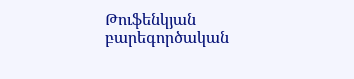Թուֆենկյան բարեգործական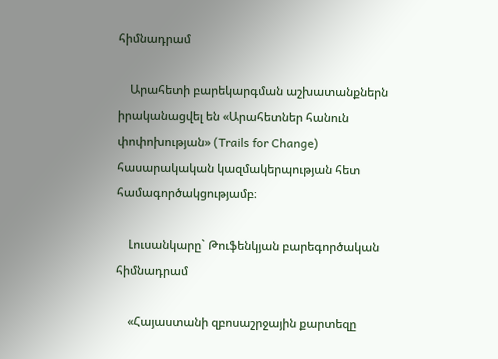հիմնադրամ

    Արահետի բարեկարգման աշխատանքներն իրականացվել են «Արահետներ հանուն փոփոխության» (Trails for Change) հասարակական կազմակերպության հետ համագործակցությամբ։

    Լուսանկարը` Թուֆենկյան բարեգործական հիմնադրամ

    «Հայաստանի զբոսաշրջային քարտեզը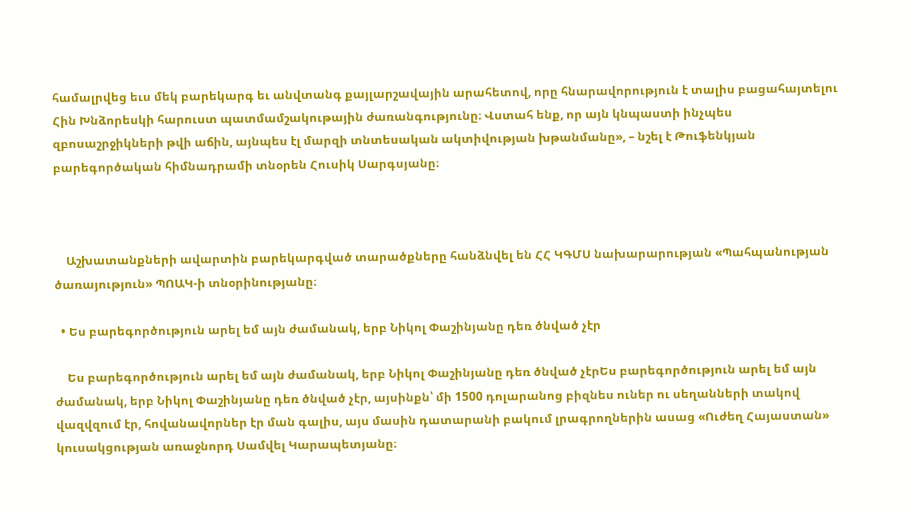համալրվեց եւս մեկ բարեկարգ եւ անվտանգ քայլարշավային արահետով, որը հնարավորություն է տալիս բացահայտելու Հին Խնձորեսկի հարուստ պատմամշակութային ժառանգությունը։ Վստահ ենք, որ այն կնպաստի ինչպես զբոսաշրջիկների թվի աճին, այնպես էլ մարզի տնտեսական ակտիվության խթանմանը», – նշել է Թուֆենկյան բարեգործական հիմնադրամի տնօրեն Հուսիկ Սարգսյանը։



    Աշխատանքների ավարտին բարեկարգված տարածքները հանձնվել են ՀՀ ԿԳՄՍ նախարարության «Պահպանության ծառայություն» ՊՈԱԿ-ի տնօրինությանը։

  • Ես բարեգործություն արել եմ այն ժամանակ, երբ Նիկոլ Փաշինյանը դեռ ծնված չէր

    Ես բարեգործություն արել եմ այն ժամանակ, երբ Նիկոլ Փաշինյանը դեռ ծնված չէրԵս բարեգործություն արել եմ այն ժամանակ, երբ Նիկոլ Փաշինյանը դեռ ծնված չէր, այսինքն՝ մի 1500 դոլարանոց բիզնես ուներ ու սեղանների տակով վազվզում էր, հովանավորներ էր ման գալիս, այս մասին դատարանի բակում լրագրողներին ասաց «Ուժեղ Հայաստան» կուսակցության առաջնորդ Սամվել Կարապետյանը։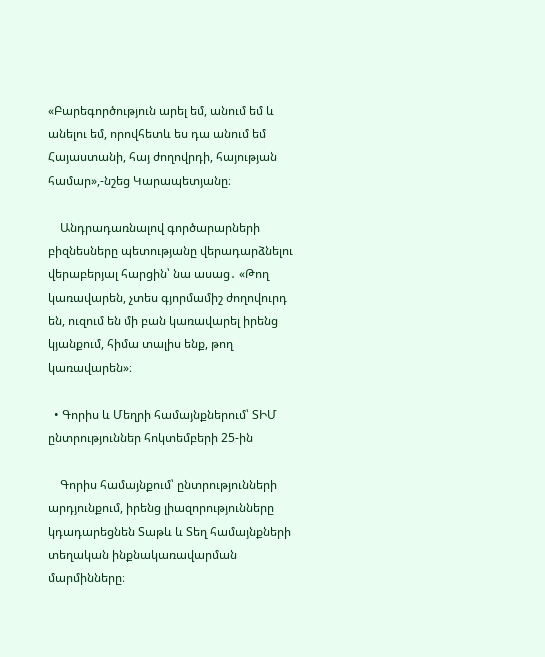«Բարեգործություն արել եմ, անում եմ և անելու եմ, որովհետև ես դա անում եմ Հայաստանի, հայ ժողովրդի, հայության համար»,-նշեց Կարապետյանը։

    Անդրադառնալով գործարարների բիզնեսները պետությանը վերադարձնելու վերաբերյալ հարցին՝ նա ասաց․ «Թող կառավարեն, չտես գյորմամիշ ժողովուրդ են, ուզում են մի բան կառավարել իրենց կյանքում, հիմա տալիս ենք, թող կառավարեն»։

  • Գորիս և Մեղրի համայնքներում՝ ՏԻՄ ընտրություններ հոկտեմբերի 25-ին

    Գորիս համայնքում՝ ընտրությունների արդյունքում, իրենց լիազորությունները կդադարեցնեն Տաթև և Տեղ համայնքների տեղական ինքնակառավարման մարմինները։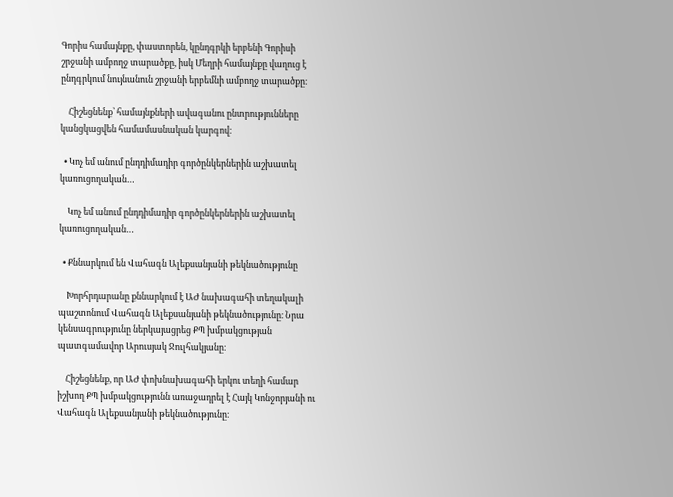Գորիս համայնքը, փաստորեն, կընդգրկի երբենի Գորիսի շրջանի ամբողջ տարածքը, իսկ Մեղրի համայնքը վաղուց է ընդգրկում նույնանուն շրջանի երբեմնի ամբողջ տարածքը։

    Հիշեցնենք՝ համայնքների ավագանու ընտրությունները կանցկացվեն համամասնական կարգով։

  • Կոչ եմ անում ընդդիմադիր գործընկերներին աշխատել կառուցողական…

    Կոչ եմ անում ընդդիմադիր գործընկերներին աշխատել կառուցողական…

  • Քննարկում են Վահագն Ալեքսանյանի թեկնածությունը

    Խորհրդարանը քննարկում է ԱԺ նախագահի տեղակալի պաշտոնում Վահագն Ալեքսանյանի թեկնածությունը։ Նրա կենսագրությունը ներկայացրեց ՔՊ խմբակցության պատգամավոր Արուսյակ Ջուլհակյանը։

    Հիշեցնենք, որ ԱԺ փոխնախագահի երկու տեղի համար իշխող ՔՊ խմբակցությունն առաջադրել է Հայկ Կոնջորյանի ու Վահագն Ալեքսանյանի թեկնածությունը։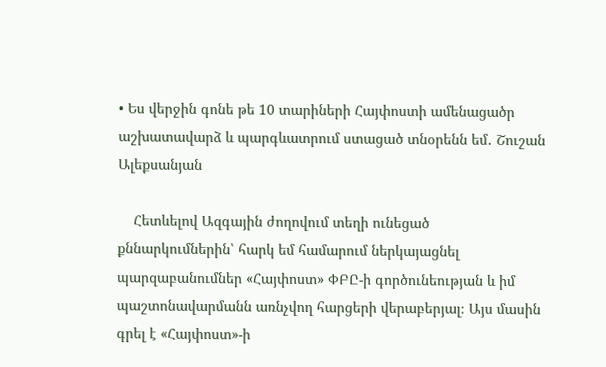• Ես վերջին գոնե թե 10 տարիների Հայփոստի ամենացածր աշխատավարձ և պարգևատրում ստացած տնօրենն եմ․ Շուշան Ալեքսանյան

    Հետևելով Ազգային ժողովում տեղի ունեցած քննարկումներին՝ հարկ եմ համարում ներկայացնել պարզաբանումներ «Հայփոստ» ՓԲԸ-ի գործունեության և իմ պաշտոնավարմանն առնչվող հարցերի վերաբերյալ։ Այս մասին գրել է «Հայփոստ»-ի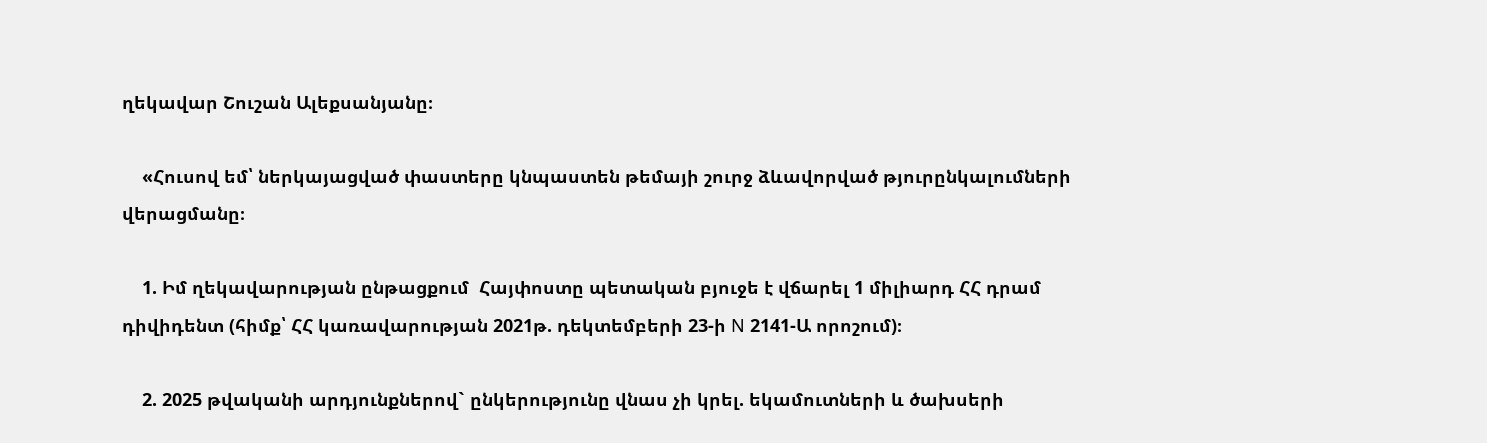ղեկավար Շուշան Ալեքսանյանը։

    «Հուսով եմ՝ ներկայացված փաստերը կնպաստեն թեմայի շուրջ ձևավորված թյուրընկալումների վերացմանը։

    1. Իմ ղեկավարության ընթացքում  Հայփոստը պետական բյուջե է վճարել 1 միլիարդ ՀՀ դրամ դիվիդենտ (հիմք՝ ՀՀ կառավարության 2021թ. դեկտեմբերի 23-ի N 2141-Ա որոշում)։

    2. 2025 թվականի արդյունքներով` ընկերությունը վնաս չի կրել. եկամուտների և ծախսերի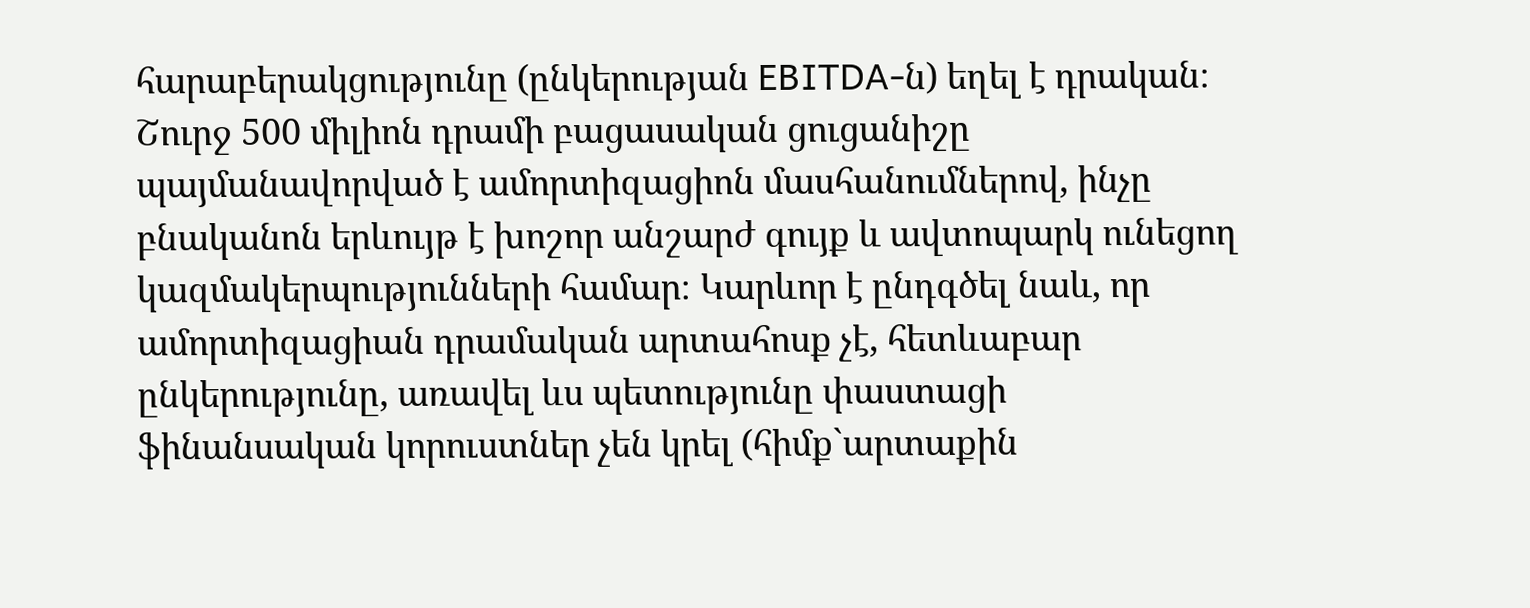հարաբերակցությունը (ընկերության EBITDA-ն) եղել է դրական։ Շուրջ 500 միլիոն դրամի բացասական ցուցանիշը պայմանավորված է ամորտիզացիոն մասհանումներով, ինչը բնականոն երևույթ է խոշոր անշարժ գույք և ավտոպարկ ունեցող կազմակերպությունների համար։ Կարևոր է ընդգծել նաև, որ ամորտիզացիան դրամական արտահոսք չէ, հետևաբար ընկերությունը, առավել ևս պետությունը փաստացի ֆինանսական կորուստներ չեն կրել (հիմք`արտաքին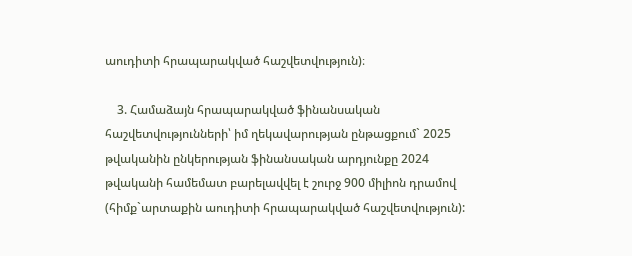աուդիտի հրապարակված հաշվետվություն)։

    3. Համաձայն հրապարակված ֆինանսական հաշվետվությունների՝ իմ ղեկավարության ընթացքում` 2025 թվականին ընկերության ֆինանսական արդյունքը 2024 թվականի համեմատ բարելավվել է շուրջ 900 միլիոն դրամով (հիմք`արտաքին աուդիտի հրապարակված հաշվետվություն):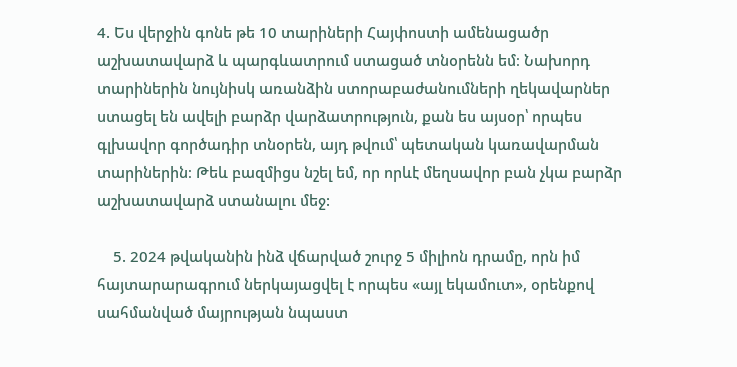4. Ես վերջին գոնե թե 10 տարիների Հայփոստի ամենացածր աշխատավարձ և պարգևատրում ստացած տնօրենն եմ։ Նախորդ տարիներին նույնիսկ առանձին ստորաբաժանումների ղեկավարներ ստացել են ավելի բարձր վարձատրություն, քան ես այսօր՝ որպես գլխավոր գործադիր տնօրեն, այդ թվում՝ պետական կառավարման տարիներին։ Թեև բազմիցս նշել եմ, որ որևէ մեղսավոր բան չկա բարձր աշխատավարձ ստանալու մեջ:

    5. 2024 թվականին ինձ վճարված շուրջ 5 միլիոն դրամը, որն իմ հայտարարագրում ներկայացվել է որպես «այլ եկամուտ», օրենքով սահմանված մայրության նպաստ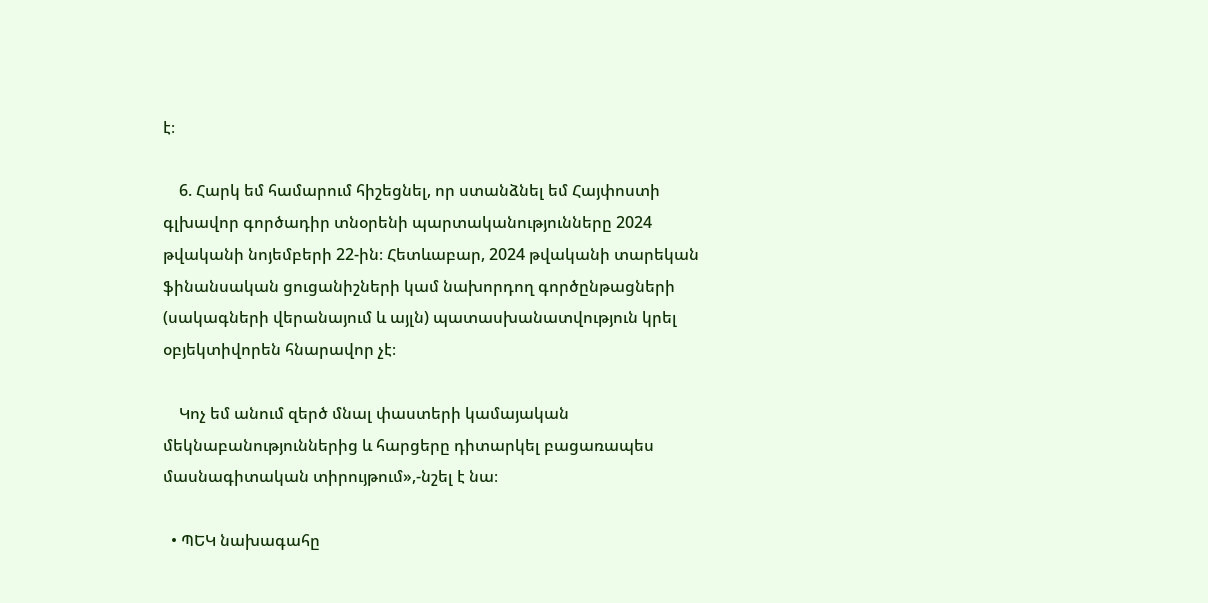է։

    6. Հարկ եմ համարում հիշեցնել, որ ստանձնել եմ Հայփոստի գլխավոր գործադիր տնօրենի պարտականությունները 2024 թվականի նոյեմբերի 22-ին։ Հետևաբար, 2024 թվականի տարեկան ֆինանսական ցուցանիշների կամ նախորդող գործընթացների (սակագների վերանայում և այլն) պատասխանատվություն կրել օբյեկտիվորեն հնարավոր չէ։

    Կոչ եմ անում զերծ մնալ փաստերի կամայական մեկնաբանություններից և հարցերը դիտարկել բացառապես մասնագիտական տիրույթում»,-նշել է նա։

  • ՊԵԿ նախագահը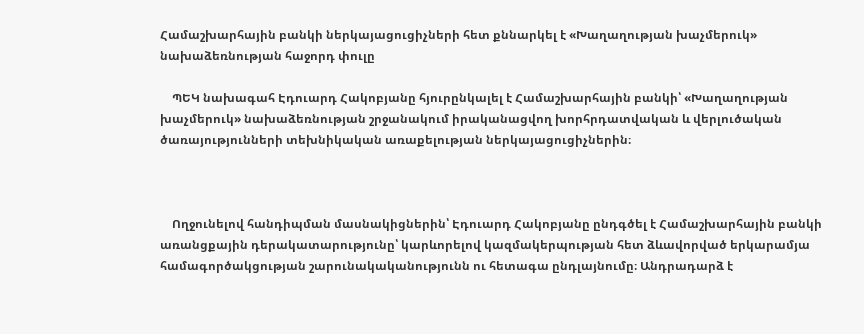Համաշխարհային բանկի ներկայացուցիչների հետ քննարկել է «Խաղաղության խաչմերուկ» նախաձեռնության հաջորդ փուլը

    ՊԵԿ նախագահ Էդուարդ Հակոբյանը հյուրընկալել է Համաշխարհային բանկի՝ «Խաղաղության խաչմերուկ» նախաձեռնության շրջանակում իրականացվող խորհրդատվական և վերլուծական ծառայությունների տեխնիկական առաքելության ներկայացուցիչներին։



    Ողջունելով հանդիպման մասնակիցներին՝ Էդուարդ Հակոբյանը ընդգծել է Համաշխարհային բանկի առանցքային դերակատարությունը՝ կարևորելով կազմակերպության հետ ձևավորված երկարամյա համագործակցության շարունակականությունն ու հետագա ընդլայնումը։ Անդրադարձ է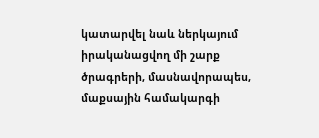կատարվել նաև ներկայում իրականացվող մի շարք ծրագրերի, մասնավորապես, մաքսային համակարգի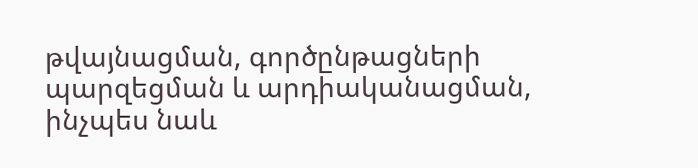թվայնացման, գործընթացների պարզեցման և արդիականացման, ինչպես նաև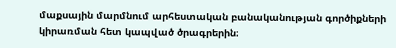մաքսային մարմնում արհեստական բանականության գործիքների կիրառման հետ կապված ծրագրերին։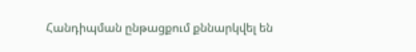Հանդիպման ընթացքում քննարկվել են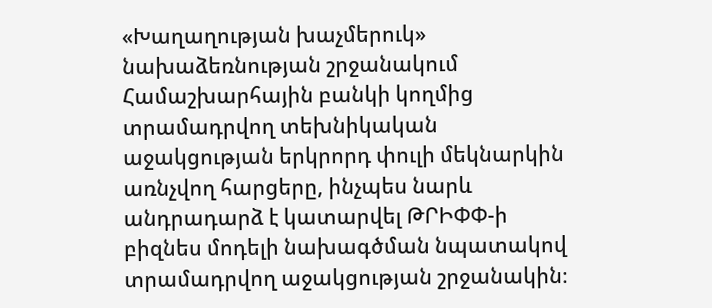«Խաղաղության խաչմերուկ» նախաձեռնության շրջանակում Համաշխարհային բանկի կողմից տրամադրվող տեխնիկական աջակցության երկրորդ փուլի մեկնարկին առնչվող հարցերը, ինչպես նարև անդրադարձ է կատարվել ԹՐԻՓՓ-ի բիզնես մոդելի նախագծման նպատակով տրամադրվող աջակցության շրջանակին։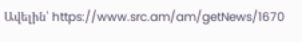Ավելին՝ https://www.src.am/am/getNews/1670